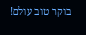בוקר טוב עולם!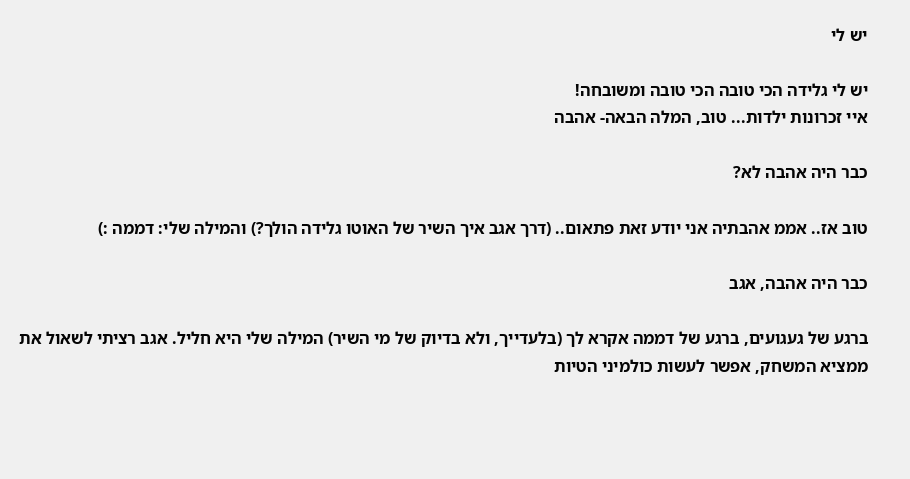יש לי

יש לי גלידה הכי טובה הכי טובה ומשובחה!
איי זכרונות ילדות... טוב, המלה הבאה- אהבה

כבר היה אהבה לא?

טוב אז.. אממ אהבתיה אני יודע זאת פתאום.. (דרך אגב איך השיר של האוטו גלידה הולך?) והמילה שלי: דממה :)

כבר היה אהבה, אגב

ברגע של געגועים, ברגע של דממה אקרא לך (בלעדייך, ולא בדיוק של מי השיר) המילה שלי היא חליל. אגב רציתי לשאול את ממציא המשחק, אפשר לעשות כולמיני הטיות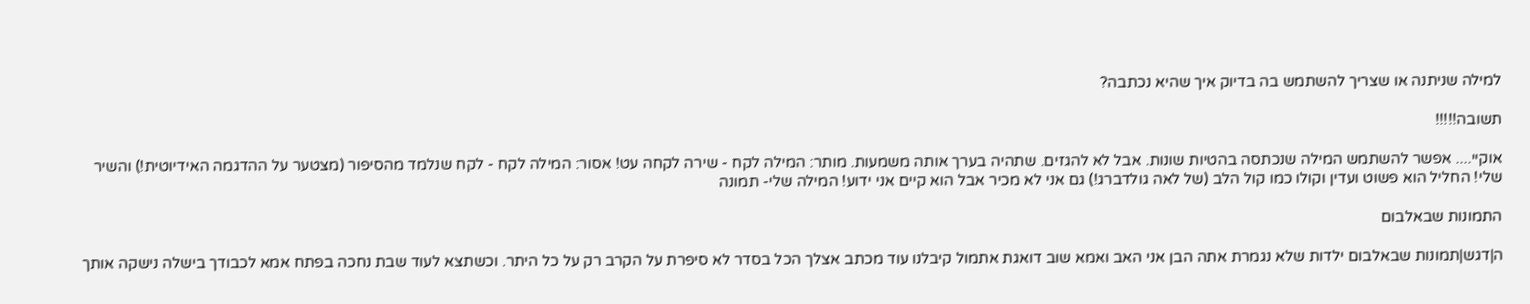למילה שניתנה או שצריך להשתמש בה בדיוק איך שהיא נכתבה?

תשובה!!!!!

אוקיי.... אפשר להשתמש המילה שנכתסה בהטיות שונות. אבל לא להגזים. שתהיה בערך אותה משמעות. מותר: המילה לקח - שירה לקחה עט! אסור: המילה לקח - לקח שנלמד מהסיפור (מצטער על ההדגמה האידיוטית!) והשיר שלי! החליל הוא פשוט ועדין וקולו כמו קול הלב (של לאה גולדברג!) גם אני לא מכיר אבל הוא קיים אני ידוע! המילה שלי- תמונה

התמונות שבאלבום

ה|דגש|תמונות שבאלבום ילדות שלא נגמרת אתה הבן אני האב ואמא שוב דואגת אתמול קיבלנו עוד מכתב אצלך הכל בסדר לא סיפרת על הקרב רק על כל היתר. וכשתצא לעוד שבת נחכה בפתח אמא לכבודך בישלה נישקה אותך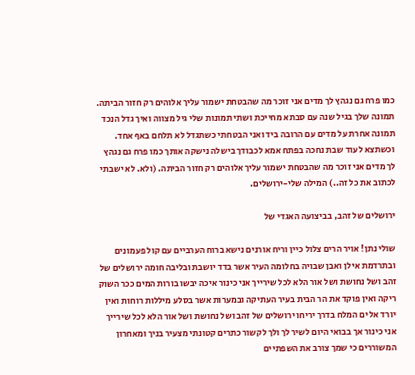כמו פרח גם נגהץ לך מדים אני זוכר מה שהבטחת ישמור עליך אלוהים רק חזור הביתה. תמונה שלך בגיל שנה עם סבתא מחייכת ושתי תמונות שלי גיל מצווה ואיך גדל הנכד תמונה אחרת על מדים עם הרובה ביד ואני הבטחתי כשתגדל לא תלחם באף אחד. וכשתצא לעוד שבת נחכה בפתח אמא לכבודך בישלה נישקה אותך כמו פרח גם נגהץ לך מדים אני זוכר מה שהבטחת ישמור עליך אלוהים רק חזור הביתה. (ולא. לא ישבתי לכתוב את כל זה..) המילה שלי-ירושלים.

ירושלים של זהב, בביצועה האגדי של

שולי נתן! אויר הרים צלול כיין וריח אורנים נישא ברוח הערביים עם קול פעמונים ובתרדמת אילן ואבן שבויה בחלומה העיר אשר בדד יושבת ובליבה חומה ירושלים של זהב ושל נחושת ושל אור הלא לכל שירייך אני כינור איכה יבשו בורות המים ככר השוק ריקה ואין פוקד את הר הבית בעיר העתיקה ובמערות אשר בסלע מיללות רוחות ואין יורד אל ים המלח בדרך יריחו ירושלים של זהב ושל נחושת ושל אור הלא לכל שירייך אני כינור אך בבואי היום לשיר לך ולך לקשור כתרים קטונתי מצעיר בניך ומאחרון המשוררים כי שמך צורב את השפתיים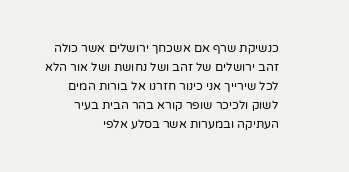כנשיקת שרף אם אשכחך ירושלים אשר כולה זהב ירושלים של זהב ושל נחושת ושל אור הלא לכל שירייך אני כינור חזרנו אל בורות המים לשוק ולכיכר שופר קורא בהר הבית בעיר העתיקה ובמערות אשר בסלע אלפי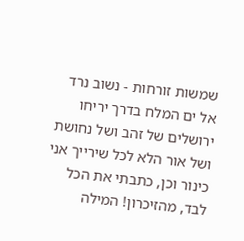שמשות זורחות - נשוב נרד אל ים המלח בדרך יריחו ירושלים של זהב ושל נחושת ושל אור הלא לכל שירייך אני כינור וכן, כתבתי את הכל לבד, מהזיכרון! המילה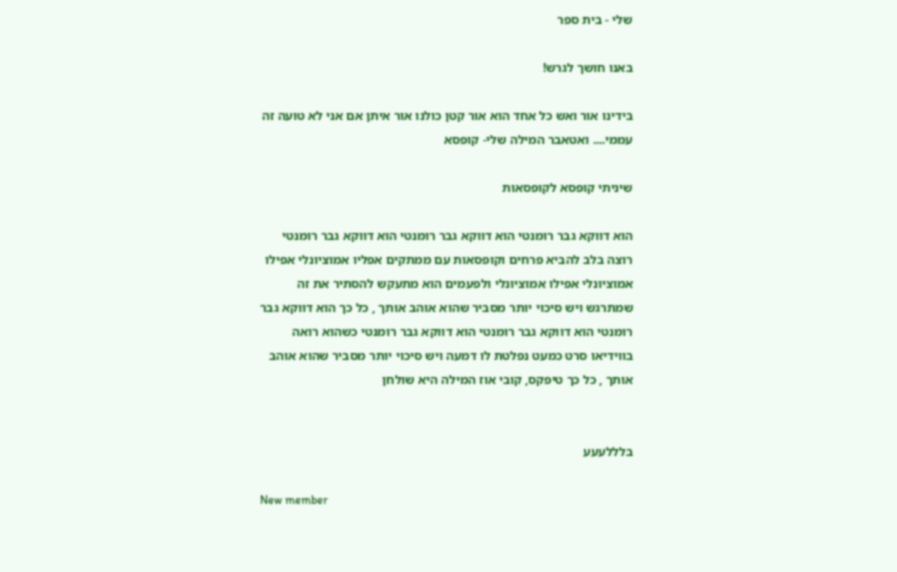שלי - בית ספר

באנו חושך לגרש!

בידינו אור ואש כל אחד הוא אור קטן כולנו אור איתן אם אני לא טועה זה עממי.... ואטאבר המילה שלי- קופסא

שיניתי קופסא לקופסאות

הוא דווקא גבר רומנטי הוא דווקא גבר רומנטי הוא דווקא גבר רומנטי רוצה בלב להביא פרחים וקופסאות עם ממתקים אפליו אמוציונלי אפילו אמוציונלי אפילו אמוציונלי ולפעמים הוא מתעקש להסתיר את זה שמתרגש ויש סיכוי יותר מסביר שהוא אוהב אותך , כל כך הוא דווקא גבר רומנטי הוא דווקא גבר רומנטי הוא דווקא גבר רומנטי כשהוא רואה בווידיאו סרט כמעט נפלטת לו דמעה ויש סיכוי יותר מסביר שהוא אוהב אותך , כל כך טיפקס, קובי אוז המילה היא שולחן


בלללעעע

New member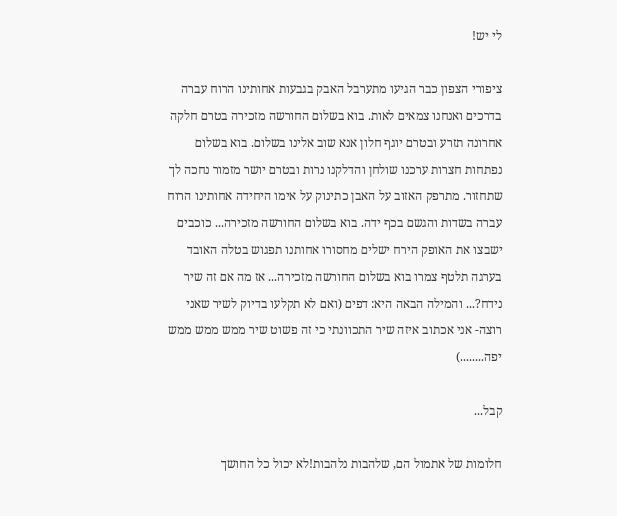לי יש!

ציפורי הצפון כבר הגיעו מתערבל האבק בגבעות אחותינו הרוח עברה בדרכים ואנחנו צמאים לאות. בוא בשלום החורשה מזכירה בטרם חלקה אחרונה תזרע ובטרם יוגף חלון אנא שוב אלינו בשלום. בוא בשלום נפתחות חצרות ערכנו שולחן והדלקנו נרות ובטרם יושר מזמור נחכה לך שתחזור. מתרפק האזוב על האבן כתינוק על אימו היחידה אחותינו הרוח עברה בשדות והגשם בכף ידה. בוא בשלום החורשה מזכירה... כוכבים ישבצו את האופק הירח ישלים מחסורו אחותנו תפגוש בטלה האובד בערגה תלטף צמרו בוא בשלום החורשה מזכירה... אז מה אם זה שיר נידח?... והמילה הבאה היא: דפים (ואם לא תקלעו בדיוק לשיר שאני רוצה- אני אכתוב איזה שיר התכוונתי כי זה פשוט שיר ממש ממש ממש יפה........)

קבל...

חלומות של אתמול הם, שלהבות נלהבות!לא יכול כל החושך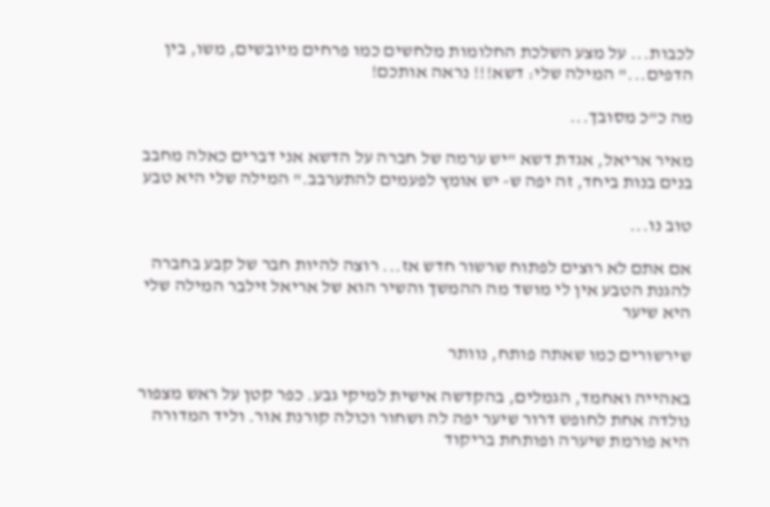לכבות... על מצע השלכת החלומות מלחשים כמו פרחים מיובשים, משו, בין הדפים..." המילה שלי: דשא!!! נראה אותכם!

מה כ"כ מסובך...

מאיר אריאל, אגדת דשא "יש ערמה של חברה על הדשא אני דברים כאלה מחבב בנים בנות ביחד, זה יפה ש- יש אומץ לפעמים להתערבב." המילה שלי היא טבע

טוב נו...

אם אתם לא רוצים לפתוח שרשור חדש אז... רוצה להיות חבר של קבע בחברה להגנת הטבע אין לי מושד מה ההמשך והשיר הוא של אריאל זילבר המילה שלי היא שיער

שירשורים כמו שאתה פותח, נוותר

באהייה ואחמד, הגמלים, בהקדשה אישית למיקי גבע. כפר קטן על ראש מצפור נולדה אחת לחופש דרור שיער יפה לה ושחור וכולה קורנת אור. וליד המדורה היא פורמת שיערה ופותחת בריקוד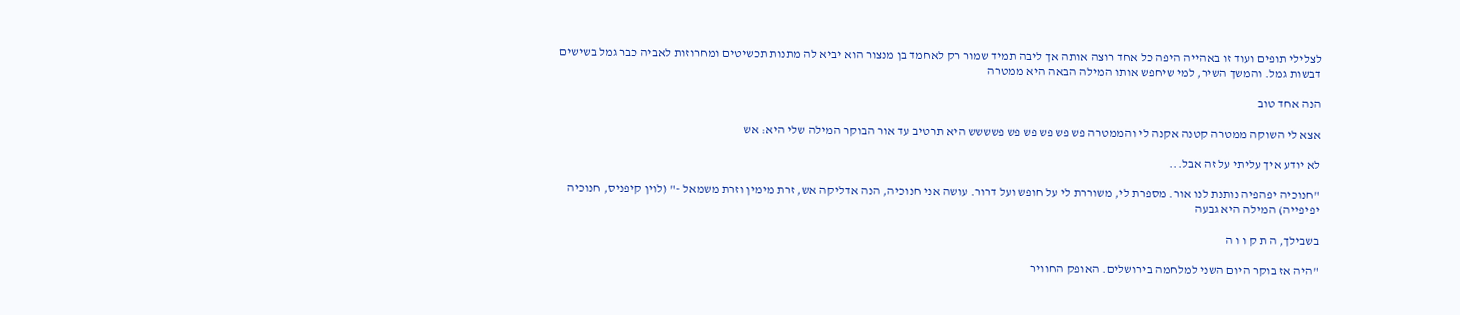לצלילי תופים ועוד זו באהייה היפה כל אחד רוצה אותה אך ליבה תמיד שמור רק לאחמד בן מנצור הוא יביא לה מתנות תכשיטים ומחרוזות לאביה כבר גמל בשישים דבשות גמל. והמשך השיר, למי שיחפש אותו המילה הבאה היא ממטרה

הנה אחד טוב

אצא לי השוקה ממטרה קטנה אקנה לי והממטרה פש פש פש פש פש פשששש היא תרטיב עד אור הבוקר המילה שלי היא: אש

לא יודע איך עליתי על זה אבל...

"חנוכיה יפהפיה נותנת לנו אור. מספרת לי, משוררת לי על חופש ועל דרור. עושה אני חנוכיה, הנה אדליקה אש, זרת מימין וזרת משמאל -" (לוין קיפניס, חנוכיה יפיפייה) המילה היא גבעה

בשבילך, ה ת ק ו ו ה

"היה אז בוקר היום השני למלחמה בירושלים. האופק החוויר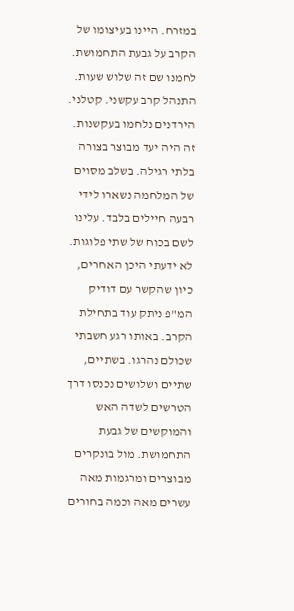במזרח. היינו בעיצומו של הקרב על גבעת התחמושת. לחמנו שם זה שלוש שעות. התנהל קרב עקשני. קטלני. הירדנים נלחמו בעקשנות. זה היה יעד מבוצר בצורה בלתי רגילה. בשלב מסוים של המלחמה נשארו לידי רבעה חיילים בלבד. עלינו לשם בכוח של שתי פלוגות. לא ידעתי היכן האחרים, כיון שהקשר עם דודיק המ"פ ניתק עוד בתחילת הקרב. באותו רגע חשבתי שכולם נהרגו. בשתיים, שתיים ושלושים נכנסו דרך הטרשים לשדה האש והמוקשים של גבעת התחמושת. מול בונקרים מבוצרים ומרגמות מאה עשרים מאה וכמה בחורים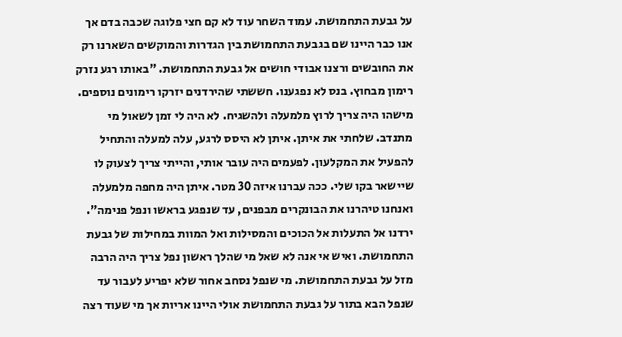על גבעת התחמושת. עמוד השחר עוד לא קם חצי פלוגה שכבה בדם אך אנו כבר היינו שם בגבעת התחמושת בין הגדרות והמוקשים השארנו רק את החובשים ורצנו אבודי חושים אל גבעת התחמושת. "באותו רגע נזרק רימון מבחוץ. בנס לא נפגענו. חששתי שהירדנים יזרקו רימונים נוספים. מישהו היה צריך לרוץ מלמעלה ולהשגיח. לא היה לי זמן לשאול מי מתנדב. שלחתי את איתן. איתן לא היסס לרגע, עלה למעלה והתחיל להפעיל את המקלעון. לפעמים היה עובר אותי, והייתי צריך לצעוק לו שיישאר בקו שלי. ככה עברנו איזה 30 מטר. איתן היה מחפה מלמעלה ואנחנו טיהרנו את הבונקרים מבפנים, עד שנפגע בראשו ונפל פנימה". ירדנו אל התעלות אל הכוכים והמסילות ואל המוות במחילות של גבעת התחמושת. ואיש אי אנה לא שאל מי שהלך ראשון נפל צריך היה הרבה מזל על גבעת התחמושת. מי שנפל נסחב אחור שלא יפריע לעבור עד שנפל הבא בתור על גבעת התחמושת אולי היינו אריות אך מי שעוד רצה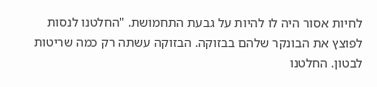לחיות אסור היה לו להיות על גבעת התחמושת. "החלטנו לנסות לפוצץ את הבונקר שלהם בבזוקה. הבזוקה עשתה רק כמה שריטות לבטון. החלטנו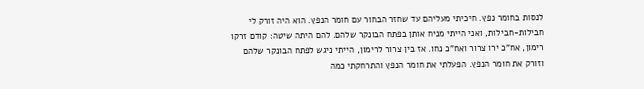לנסות בחומר נפץ. חיכיתי מעליהם עד שחזר הבחור עם חומר הנפץ. הוא היה זורק לי חבילות-חבילות, ואני הייתי מניח אותן בפתח הבונקר שלהם. להם היתה שיטה: קודם זרקו רימון, אח"כ ירו צרור ואח"כ נחו. אז בין צרור לרימון, הייתי ניגש לפתח הבונקר שלהם וזורק את חומר הנפץ. הפעלתי את חומר הנפץ והתרחקתי כמה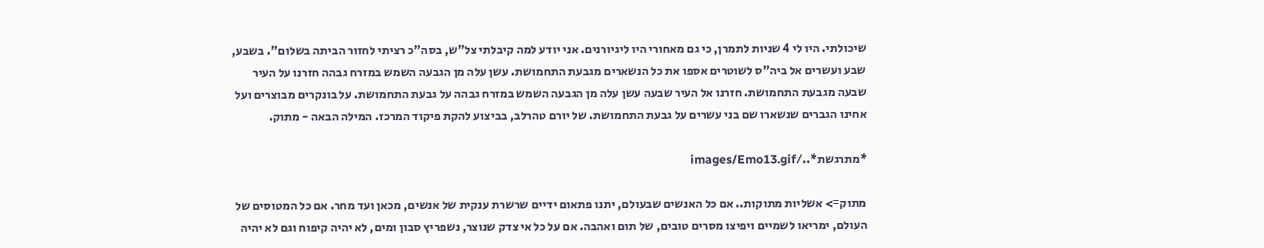שיכולתי. היו לי 4 שניות לתמרן, כי גם מאחורי היו ליגיורנים. אני יודע למה קיבלתי צל"ש, בסה"כ רציתי לחזור הביתה בשלום". בשבע, שבע ועשרים אל ביה"ס לשוטרים אספו את כל הנשארים מגבעת התחמושת. עשן עלה מן הגבעה השמש במזרח גבהה חזרנו על העיר שבעה מגבעת התחמושת. חזרנו אל העיר שבעה עשן עלה מן הגבעה השמש במזרח גבהה על גבעת התחמושת. על בונקרים מבוצרים ועל אחינו הגברים שנשארו שם בני עשרים על גבעת התחמושת. של יורם טהרלב, בביצוע להקת פיקוד המרכז. המילה הבאה - מתוק.

*מתרגשת*../images/Emo13.gif

מתוק=> אשליות מתוקות.. אם כל האנשים שבעולם, יתנו פתאום ידיים שרשרת ענקית של אנשים, מכאן ועד מחר. אם כל המטוסים של העולם, ימריאו לשמיים ויפיצו מסרים טובים, של תום ואהבה. אם על כל אי צדק שנוצר, נשפריץ סבון ומים, לא יהיה קיפוח וגם לא יהיה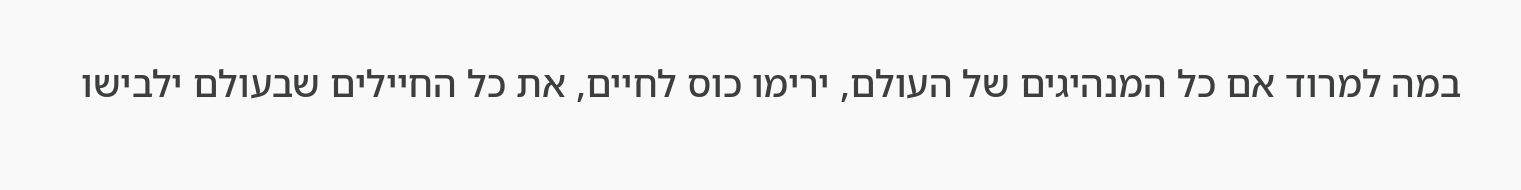במה למרוד אם כל המנהיגים של העולם, ירימו כוס לחיים, את כל החיילים שבעולם ילבישו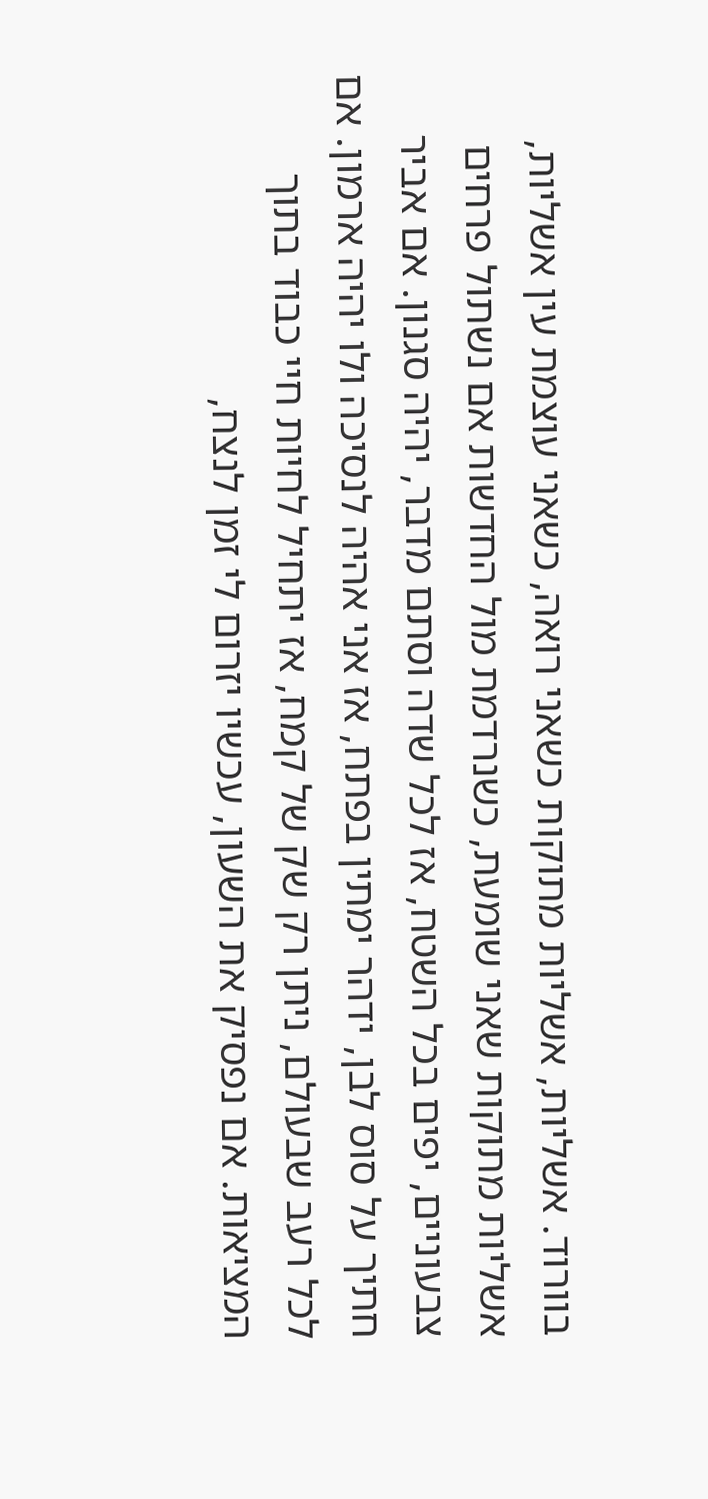בוורוד. אשליות, אשליות מתוקות כשאני רואה, כשאני עוצמת עין אשליות, אשליות מתוקות שאני שומעת, כשנרדמת מול החדשות אם נשתול פרחים צבעוניים, יפים בכל השטח, אז לכל שדה וסתם מדבר, יהיה סגנון. אם אביר חתיך על סוס לבן, ידהר ימתין בפתח, אז אני אהיה לנסיכה ולו יהיה ארמון. אם לכל רעב שבעולם, ניתן רק שק של קמח, אז יתחיל לחיות חיי כבוד בתוך המציאות. אם נפסיק את השעון, עכשיו יזרום לי זמן לנצח,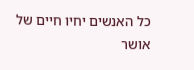כל האנשים יחיו חיים של אושר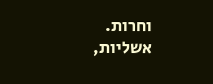וחרות. אשליות,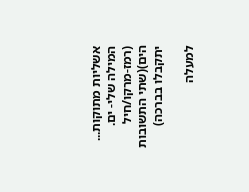אשליות מתוקות... המילה שלי- ים. (רמז-מרקו/חיל הים)(שתי התשובות יתקבלו בברכה)

למעלה